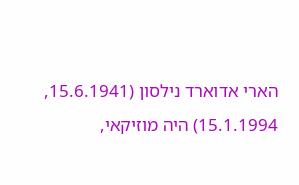הארי אדוארד נילסון (15.6.1941, 15.1.1994) היה מוזיקאי,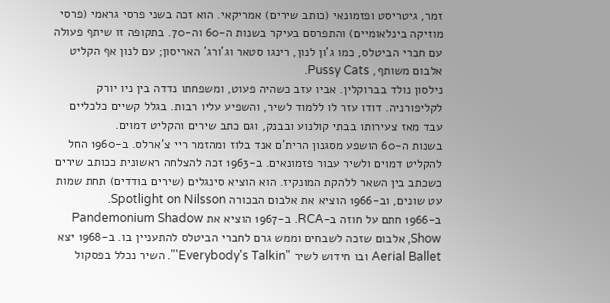זמר, גיטריסט ופזמונאי (כותב שירים) אמריקאי. הוא זכה בשני פרסי גראמי (פרסי מוזיקה בינלאומיים) והתפרסם בעיקר בשנות ה-60 וה-70. בתקופה זו שיתף פעולה עם חברי הביטלס, כמו ג'ון לנון, רינגו סטאר וג'ורג' האריסון; עם לנון אף הקליט אלבום משותף, Pussy Cats.
נילסון נולד בברוקלין. אביו עזב כשהיה פעוט, ומשפחתו נדדה בין ניו יורק לקליפורניה. דודו עזר לו ללמוד לשיר, והשפיע עליו רבות. בגלל קשיים כלכליים עבד מאז צעירותו בבתי קולנוע ובבנק, וגם כתב שירים והקליט דמוים.
בשנות ה-60 הושפע מסגנון הרית'ם אנד בלוז ומהזמר ריי צ'ארלס. ב-1960 החל להקליט דמוים ולשיר עבור פזמונאים. ב-1963 זכה להצלחה ראשונית ככותב שירים כשכתב בין השאר ללהקת המונקיז. הוא הוציא סינגלים (שירים בודדים) תחת שמות עט שונים, וב-1966 הוציא את אלבום הבכורה Spotlight on Nilsson.
ב-1966 חתם על חוזה ב-RCA. ב-1967 הוציא את Pandemonium Shadow Show, אלבום שזכה לשבחים וממש גרם לחברי הביטלס להתעניין בו. ב-1968 יצא Aerial Ballet ובו חידוש לשיר "Everybody's Talkin'". השיר נכלל בפסקול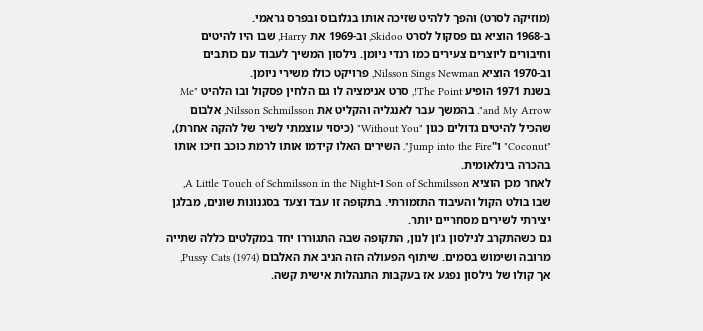(מוזיקה לסרט) והפך ללהיט שזיכה אותו בגלובוס ובפרס גראמי.
ב-1968 הוציא גם פסקול לסרט Skidoo, וב-1969 את Harry, שבו היו להיטים וחיבורים ליוצרים צעירים כמו רנדי ניומן. נילסון המשיך לעבוד עם כותבים וב-1970 הוציא Nilsson Sings Newman, פרויקט כולו משירי ניומן.
בשנת 1971 הופיע The Point!, סרט אנימציה לו גם הלחין פסקול ובו הלהיט "Me and My Arrow". בהמשך עבר לאנגליה והקליט את Nilsson Schmilsson, אלבום שהכיל להיטים גדולים כגון "Without You" (כיסוי עוצמתי לשיר של להקה אחרת), "Coconut" ו"Jump into the Fire". השירים האלו קידמו אותו לרמת כוכב וזיכו אותו בהכרה בינלאומית.
לאחר מכן הוציא Son of Schmilsson ו-A Little Touch of Schmilsson in the Night, שבו בולט הקול והעיבוד התזמורתי. בתקופה זו עבד וצעד בסגנונות שונים, מבלגן יצירתי לשירים מסחריים יותר.
גם כשהתקרב לנילסון ג'ון לנון, התקופה שבה התגוררו יחד במקלטים כללה שתייה מרובה ושימוש בסמים. שיתוף הפעולה הזה הניב את האלבום Pussy Cats (1974), אך קולו של נילסון נפגע אז בעקבות התנהלות אישית קשה.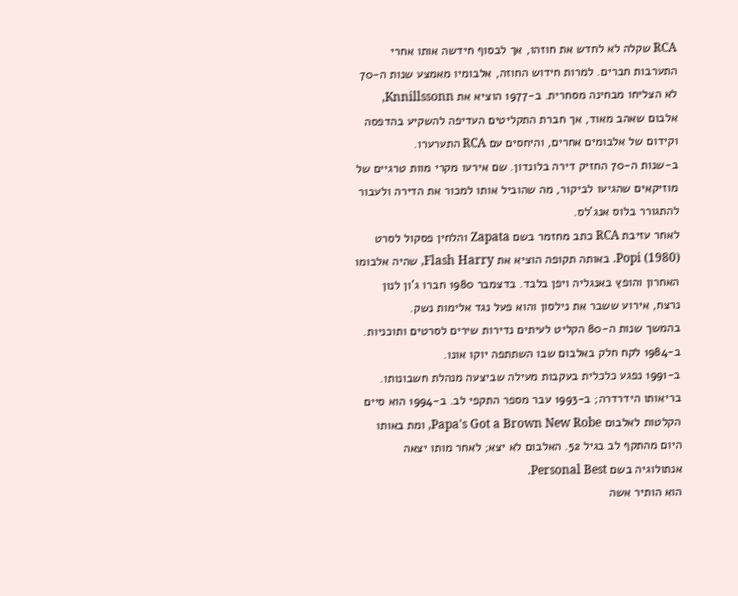RCA שקלה לא לחדש את חוזהו, אך לבסוף חידשה אותו אחרי התערבות חברים. למרות חידוש החוזה, אלבומיו מאמצע שנות ה-70 לא הצליחו מבחינה מסחרית. ב-1977 הוציא את Knnillssonn, אלבום שאהב מאוד, אך חברת התקליטים העדיפה להשקיע בהדפסה וקידום של אלבומים אחרים, והיחסים עם RCA התערערו.
ב-שנות ה-70 החזיק דירה בלונדון. שם אירעו מקרי מוות טרגיים של מוזיקאים שהגיעו לביקור, מה שהוביל אותו למכור את הדירה ולעבור להתגורר בלוס אנג'לס.
לאחר עזיבת RCA כתב מחזמר בשם Zapata והלחין פסקול לסרט Popi (1980). באותה תקופה הוציא את Flash Harry, שהיה אלבומו האחרון והופץ באנגליה ויפן בלבד. בדצמבר 1980 חברו ג'ון לנון נרצח, אירוע ששבר את נילסון והוא פעל נגד אלימות נשק.
בהמשך שנות ה-80 הקליט לעיתים נדירות שירים לסרטים ותוכניות. ב-1984 לקח חלק באלבום שבו השתתפה יוקו אונו.
ב-1991 נפגע כלכלית בעקבות מעילה שביצעה מנהלת חשבונותו. בריאותו הידרדרה; ב-1993 עבר מספר התקפי לב. ב-1994 הוא סיים הקלטות לאלבום Papa's Got a Brown New Robe, ומת באותו היום מהתקף לב בגיל 52. האלבום לא יצא; לאחר מותו יצאה אנתולוגיה בשם Personal Best.
הוא הותיר אשה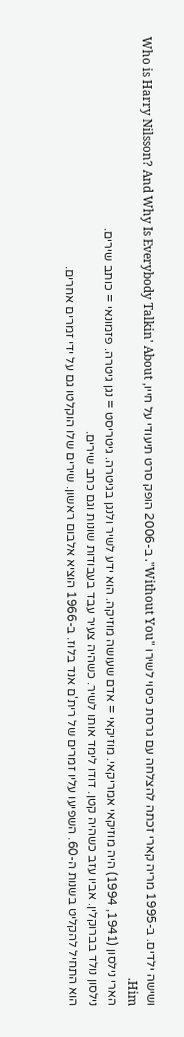ושישה ילדים. ב-1995 מריה קארי זכתה להצלחה עם גרסת כיסוי לשירו "Without You". ב-2006 הופק סרט תיעודי על חייו, Who is Harry Nilsson? And Why Is Everybody Talkin' About Him.
הארי נילסון (1941, 1994) היה מוזיקאי אמריקאי. מוזיקאי = אדם שעושה מוזיקה. הוא ידע לשיר ולנגן בגיטרה. גיטריסט = נגן גיטרה. פזמונאי = כותב שירים.
נילסון נולד בברוקלין. אביו עזב כשהיה קטן. דודו לימד אותו לשיר. כשהיה צעיר עבד בעבודות שונות וגם כתב שירים.
הוא התחיל להקליט בשנות ה-60. השפיעו עליו זמרים של רית'ם אנד בלוז. ב-1966 הוציא אלבום ראשון. שירים שלו הוקלטו גם על ידי זמרים אחרים.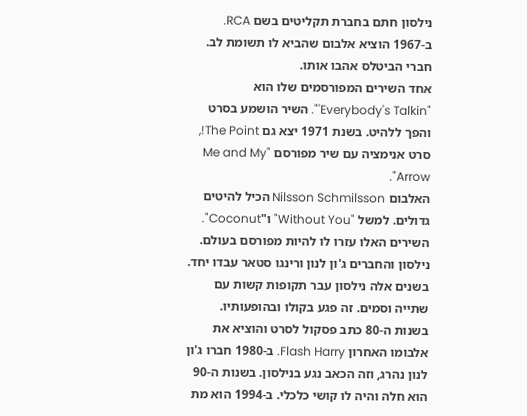נילסון חתם בחברת תקליטים בשם RCA. ב-1967 הוציא אלבום שהביא לו תשומת לב. חברי הביטלס אהבו אותו.
אחד השירים המפורסמים שלו הוא "Everybody's Talkin'". השיר הושמע בסרט והפך ללהיט. בשנת 1971 יצא גם The Point!, סרט אנימציה עם שיר מפורסם "Me and My Arrow".
האלבום Nilsson Schmilsson הכיל להיטים גדולים. למשל "Without You" ו"Coconut". השירים האלו עזרו לו להיות מפורסם בעולם.
נילסון והחברים ג'ון לנון ורינגו סטאר עבדו יחד. בשנים אלה נילסון עבר תקופות קשות עם שתייה וסמים. זה פגע בקולו ובהופעותיו.
בשנות ה-80 כתב פסקול לסרט והוציא את אלבומו האחרון Flash Harry. ב-1980 חברו ג'ון לנון נהרג, וזה הכאב נגע בנילסון. בשנות ה-90 הוא חלה והיה לו קושי כלכלי. ב-1994 הוא מת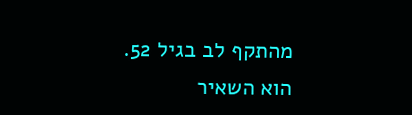מהתקף לב בגיל 52.
הוא השאיר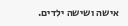אישה ושישה ילדים.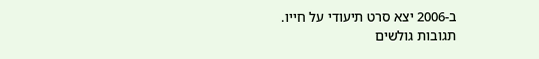ב-2006 יצא סרט תיעודי על חייו.
תגובות גולשים